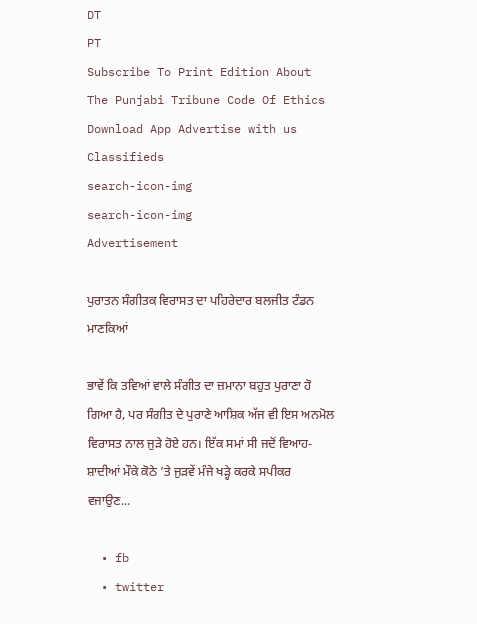DT
PT
Subscribe To Print Edition About The Punjabi Tribune Code Of Ethics Download App Advertise with us Classifieds
search-icon-img
search-icon-img
Advertisement

ਪੁਰਾਤਨ ਸੰਗੀਤਕ ਵਿਰਾਸਤ ਦਾ ਪਹਿਰੇਦਾਰ ਬਲਜੀਤ ਟੰਡਨ ਮਾਣਕਿਆਂ

ਭਾਵੇਂ ਕਿ ਤਵਿਆਂ ਵਾਲੇ ਸੰਗੀਤ ਦਾ ਜ਼ਮਾਨਾ ਬਹੁਤ ਪੁਰਾਣਾ ਹੋ ਗਿਆ ਹੈ, ਪਰ ਸੰਗੀਤ ਦੇ ਪੁਰਾਣੇ ਆਸ਼ਿਕ ਅੱਜ ਵੀ ਇਸ ਅਨਮੋਲ ਵਿਰਾਸਤ ਨਾਲ ਜੁੜੇ ਹੋਏ ਹਨ। ਇੱਕ ਸਮਾਂ ਸੀ ਜਦੋਂ ਵਿਆਹ-ਸ਼ਾਦੀਆਂ ਮੌਕੇ ਕੋਠੇ ’ਤੇ ਜੁੜਵੇਂ ਮੰਜੇ ਖੜ੍ਹੇ ਕਰਕੇ ਸਪੀਕਰ ਵਜਾਉਣ...

  • fb
  • twitter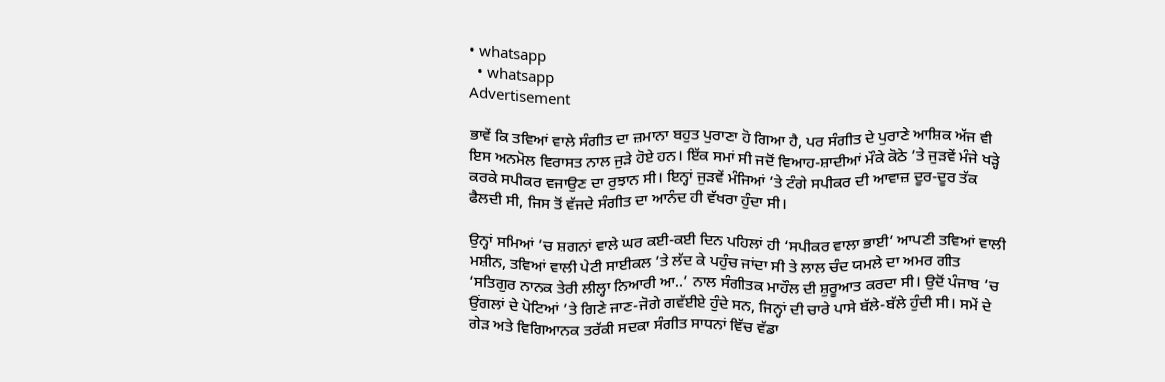• whatsapp
  • whatsapp
Advertisement

ਭਾਵੇਂ ਕਿ ਤਵਿਆਂ ਵਾਲੇ ਸੰਗੀਤ ਦਾ ਜ਼ਮਾਨਾ ਬਹੁਤ ਪੁਰਾਣਾ ਹੋ ਗਿਆ ਹੈ, ਪਰ ਸੰਗੀਤ ਦੇ ਪੁਰਾਣੇ ਆਸ਼ਿਕ ਅੱਜ ਵੀ ਇਸ ਅਨਮੋਲ ਵਿਰਾਸਤ ਨਾਲ ਜੁੜੇ ਹੋਏ ਹਨ। ਇੱਕ ਸਮਾਂ ਸੀ ਜਦੋਂ ਵਿਆਹ-ਸ਼ਾਦੀਆਂ ਮੌਕੇ ਕੋਠੇ ’ਤੇ ਜੁੜਵੇਂ ਮੰਜੇ ਖੜ੍ਹੇ ਕਰਕੇ ਸਪੀਕਰ ਵਜਾਉਣ ਦਾ ਰੁਝਾਨ ਸੀ। ਇਨ੍ਹਾਂ ਜੁੜਵੇਂ ਮੰਜਿਆਂ ’ਤੇ ਟੰਗੇ ਸਪੀਕਰ ਦੀ ਆਵਾਜ਼ ਦੂਰ-ਦੂਰ ਤੱਕ ਫੈਲਦੀ ਸੀ, ਜਿਸ ਤੋਂ ਵੱਜਦੇ ਸੰਗੀਤ ਦਾ ਆਨੰਦ ਹੀ ਵੱਖਰਾ ਹੁੰਦਾ ਸੀ।

ਉਨ੍ਹਾਂ ਸਮਿਆਂ ’ਚ ਸ਼ਗਨਾਂ ਵਾਲੇ ਘਰ ਕਈ-ਕਈ ਦਿਨ ਪਹਿਲਾਂ ਹੀ ‘ਸਪੀਕਰ ਵਾਲਾ ਭਾਈ’ ਆਪਣੀ ਤਵਿਆਂ ਵਾਲੀ ਮਸ਼ੀਨ, ਤਵਿਆਂ ਵਾਲੀ ਪੇਟੀ ਸਾਈਕਲ ’ਤੇ ਲੱਦ ਕੇ ਪਹੁੰਚ ਜਾਂਦਾ ਸੀ ਤੇ ਲਾਲ ਚੰਦ ਯਮਲੇ ਦਾ ਅਮਰ ਗੀਤ ‘ਸਤਿਗੁਰ ਨਾਨਕ ਤੇਰੀ ਲੀਲ੍ਹਾ ਨਿਆਰੀ ਆ..’ ਨਾਲ ਸੰਗੀਤਕ ਮਾਹੌਲ ਦੀ ਸ਼ੁਰੂਆਤ ਕਰਦਾ ਸੀ। ਉਦੋਂ ਪੰਜਾਬ ’ਚ ਉਂਗਲਾਂ ਦੇ ਪੋਟਿਆਂ ’ਤੇ ਗਿਣੇ ਜਾਣ-ਜੋਗੇ ਗਵੱਈਏ ਹੁੰਦੇ ਸਨ, ਜਿਨ੍ਹਾਂ ਦੀ ਚਾਰੇ ਪਾਸੇ ਬੱਲੇ-ਬੱਲੇ ਹੁੰਦੀ ਸੀ। ਸਮੇਂ ਦੇ ਗੇੜ ਅਤੇ ਵਿਗਿਆਨਕ ਤਰੱਕੀ ਸਦਕਾ ਸੰਗੀਤ ਸਾਧਨਾਂ ਵਿੱਚ ਵੱਡਾ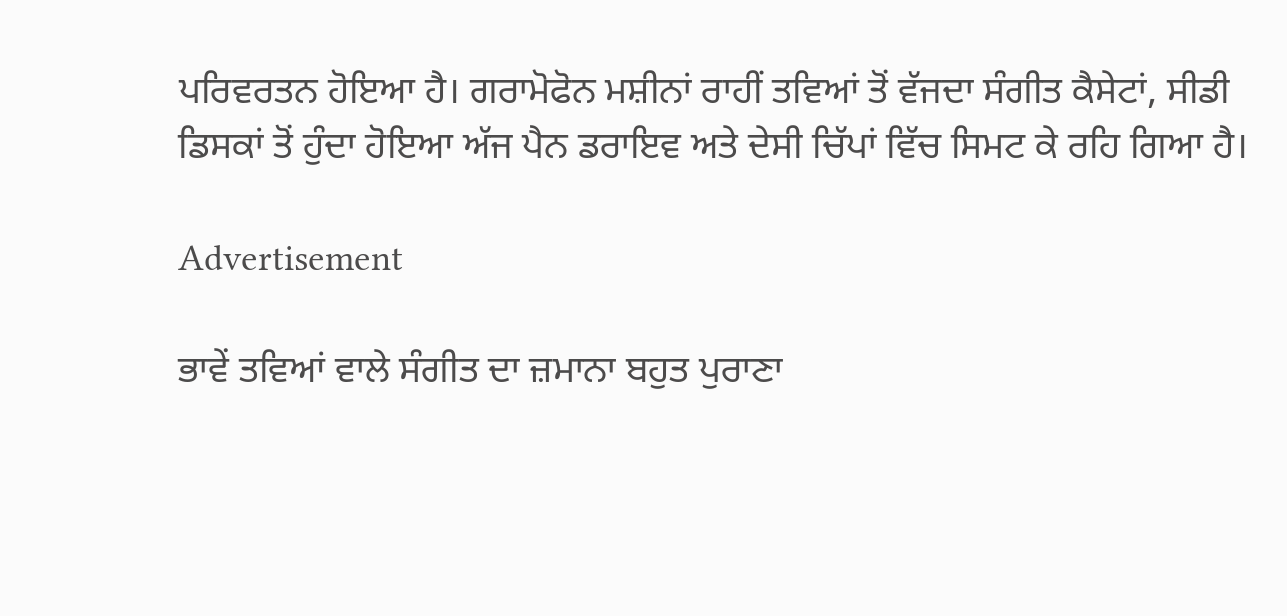ਪਰਿਵਰਤਨ ਹੋਇਆ ਹੈ। ਗਰਾਮੋਫੋਨ ਮਸ਼ੀਨਾਂ ਰਾਹੀਂ ਤਵਿਆਂ ਤੋਂ ਵੱਜਦਾ ਸੰਗੀਤ ਕੈਸੇਟਾਂ, ਸੀਡੀ ਡਿਸਕਾਂ ਤੋਂ ਹੁੰਦਾ ਹੋਇਆ ਅੱਜ ਪੈਨ ਡਰਾਇਵ ਅਤੇ ਦੇਸੀ ਚਿੱਪਾਂ ਵਿੱਚ ਸਿਮਟ ਕੇ ਰਹਿ ਗਿਆ ਹੈ।

Advertisement

ਭਾਵੇਂ ਤਵਿਆਂ ਵਾਲੇ ਸੰਗੀਤ ਦਾ ਜ਼ਮਾਨਾ ਬਹੁਤ ਪੁਰਾਣਾ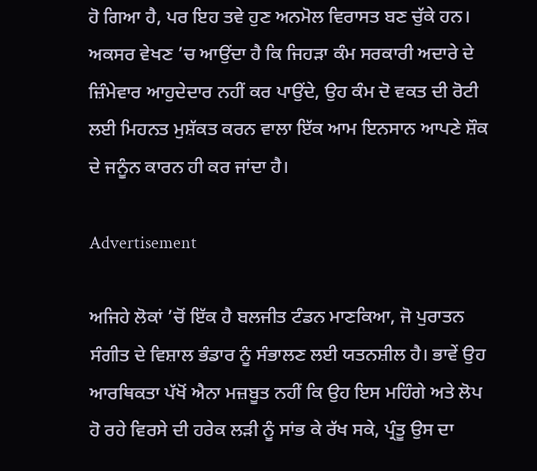ਹੋ ਗਿਆ ਹੈ, ਪਰ ਇਹ ਤਵੇ ਹੁਣ ਅਨਮੋਲ ਵਿਰਾਸਤ ਬਣ ਚੁੱਕੇ ਹਨ। ਅਕਸਰ ਵੇਖਣ ’ਚ ਆਉਂਦਾ ਹੈ ਕਿ ਜਿਹੜਾ ਕੰਮ ਸਰਕਾਰੀ ਅਦਾਰੇ ਦੇ ਜ਼ਿੰਮੇਵਾਰ ਆਹੁਦੇਦਾਰ ਨਹੀਂ ਕਰ ਪਾਉਂਦੇ, ਉਹ ਕੰਮ ਦੋ ਵਕਤ ਦੀ ਰੋਟੀ ਲਈ ਮਿਹਨਤ ਮੁਸ਼ੱਕਤ ਕਰਨ ਵਾਲਾ ਇੱਕ ਆਮ ਇਨਸਾਨ ਆਪਣੇ ਸ਼ੌਕ ਦੇ ਜਨੂੰਨ ਕਾਰਨ ਹੀ ਕਰ ਜਾਂਦਾ ਹੈ।

Advertisement

ਅਜਿਹੇ ਲੋਕਾਂ ’ਚੋਂ ਇੱਕ ਹੈ ਬਲਜੀਤ ਟੰਡਨ ਮਾਣਕਿਆ, ਜੋ ਪੁਰਾਤਨ ਸੰਗੀਤ ਦੇ ਵਿਸ਼ਾਲ ਭੰਡਾਰ ਨੂੰ ਸੰਭਾਲਣ ਲਈ ਯਤਨਸ਼ੀਲ ਹੈ। ਭਾਵੇਂ ਉਹ ਆਰਥਿਕਤਾ ਪੱਖੋਂ ਐਨਾ ਮਜ਼ਬੂਤ ਨਹੀਂ ਕਿ ਉਹ ਇਸ ਮਹਿੰਗੇ ਅਤੇ ਲੋਪ ਹੋ ਰਹੇ ਵਿਰਸੇ ਦੀ ਹਰੇਕ ਲੜੀ ਨੂੰ ਸਾਂਭ ਕੇ ਰੱਖ ਸਕੇ, ਪ੍ਰੰਤੂ ਉਸ ਦਾ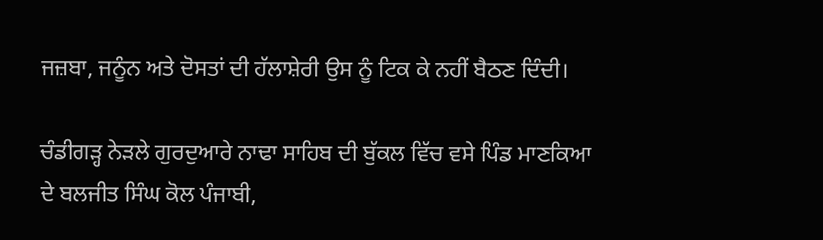ਜਜ਼ਬਾ, ਜਨੂੰਨ ਅਤੇ ਦੋਸਤਾਂ ਦੀ ਹੱਲਾਸ਼ੇਰੀ ਉਸ ਨੂੰ ਟਿਕ ਕੇ ਨਹੀਂ ਬੈਠਣ ਦਿੰਦੀ।

ਚੰਡੀਗੜ੍ਹ ਨੇੜਲੇ ਗੁਰਦੁਆਰੇ ਨਾਢਾ ਸਾਹਿਬ ਦੀ ਬੁੱਕਲ ਵਿੱਚ ਵਸੇ ਪਿੰਡ ਮਾਣਕਿਆ ਦੇ ਬਲਜੀਤ ਸਿੰਘ ਕੋਲ ਪੰਜਾਬੀ,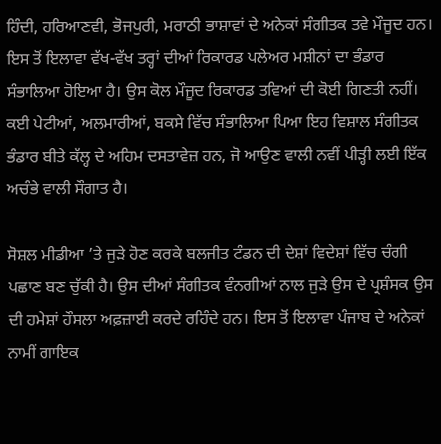ਹਿੰਦੀ, ਹਰਿਆਣਵੀ, ਭੋਜਪੁਰੀ, ਮਰਾਠੀ ਭਾਸ਼ਾਵਾਂ ਦੇ ਅਨੇਕਾਂ ਸੰਗੀਤਕ ਤਵੇ ਮੌਜੂਦ ਹਨ। ਇਸ ਤੋਂ ਇਲਾਵਾ ਵੱਖ-ਵੱਖ ਤਰ੍ਹਾਂ ਦੀਆਂ ਰਿਕਾਰਡ ਪਲੇਅਰ ਮਸ਼ੀਨਾਂ ਦਾ ਭੰਡਾਰ ਸੰਭਾਲਿਆ ਹੋਇਆ ਹੈ। ਉਸ ਕੋਲ ਮੌਜੂਦ ਰਿਕਾਰਡ ਤਵਿਆਂ ਦੀ ਕੋਈ ਗਿਣਤੀ ਨਹੀਂ। ਕਈ ਪੇਟੀਆਂ, ਅਲਮਾਰੀਆਂ, ਬਕਸੇ ਵਿੱਚ ਸੰਭਾਲਿਆ ਪਿਆ ਇਹ ਵਿਸ਼ਾਲ ਸੰਗੀਤਕ ਭੰਡਾਰ ਬੀਤੇ ਕੱਲ੍ਹ ਦੇ ਅਹਿਮ ਦਸਤਾਵੇਜ਼ ਹਨ, ਜੋ ਆਉਣ ਵਾਲੀ ਨਵੀਂ ਪੀੜ੍ਹੀ ਲਈ ਇੱਕ ਅਚੰਭੇ ਵਾਲੀ ਸੌਗਾਤ ਹੈ।

ਸੋਸ਼ਲ ਮੀਡੀਆ ’ਤੇ ਜੁੜੇ ਹੋਣ ਕਰਕੇ ਬਲਜੀਤ ਟੰਡਨ ਦੀ ਦੇਸ਼ਾਂ ਵਿਦੇਸ਼ਾਂ ਵਿੱਚ ਚੰਗੀ ਪਛਾਣ ਬਣ ਚੁੱਕੀ ਹੈ। ਉਸ ਦੀਆਂ ਸੰਗੀਤਕ ਵੰਨਗੀਆਂ ਨਾਲ ਜੁੜੇ ਉਸ ਦੇ ਪ੍ਰਸ਼ੰਸਕ ਉਸ ਦੀ ਹਮੇਸ਼ਾਂ ਹੌਸਲਾ ਅਫ਼ਜ਼ਾਈ ਕਰਦੇ ਰਹਿੰਦੇ ਹਨ। ਇਸ ਤੋਂ ਇਲਾਵਾ ਪੰਜਾਬ ਦੇ ਅਨੇਕਾਂ ਨਾਮੀਂ ਗਾਇਕ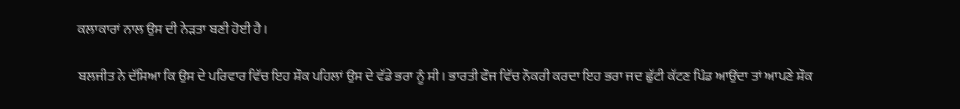ਕਲਾਕਾਰਾਂ ਨਾਲ ਉਸ ਦੀ ਨੇੜਤਾ ਬਣੀ ਹੋਈ ਹੈ।

ਬਲਜੀਤ ਨੇ ਦੱਸਿਆ ਕਿ ਉਸ ਦੇ ਪਰਿਵਾਰ ਵਿੱਚ ਇਹ ਸ਼ੌਕ ਪਹਿਲਾਂ ਉਸ ਦੇ ਵੱਡੇ ਭਰਾ ਨੂੰ ਸੀ। ਭਾਰਤੀ ਫੌਜ ਵਿੱਚ ਨੌਕਰੀ ਕਰਦਾ ਇਹ ਭਰਾ ਜਦ ਛੁੱਟੀ ਕੱਟਣ ਪਿੰਡ ਆਉਂਦਾ ਤਾਂ ਆਪਣੇ ਸ਼ੌਕ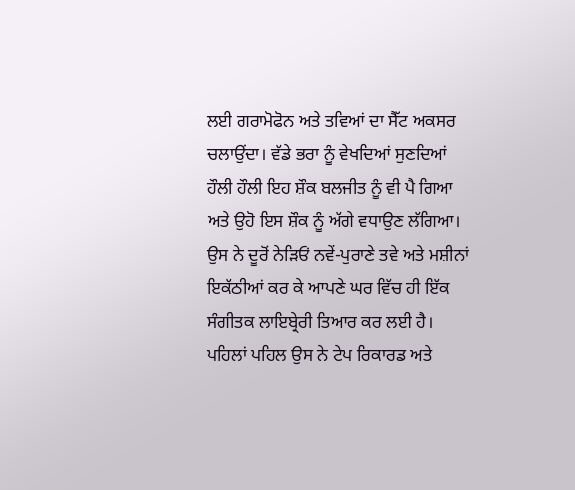ਲਈ ਗਰਾਮੋਫੋਨ ਅਤੇ ਤਵਿਆਂ ਦਾ ਸੈੱਟ ਅਕਸਰ ਚਲਾਉਂਦਾ। ਵੱਡੇ ਭਰਾ ਨੂੰ ਵੇਖਦਿਆਂ ਸੁਣਦਿਆਂ ਹੌਲੀ ਹੌਲੀ ਇਹ ਸ਼ੌਕ ਬਲਜੀਤ ਨੂੰ ਵੀ ਪੈ ਗਿਆ ਅਤੇ ਉਹੋ ਇਸ ਸ਼ੌਕ ਨੂੰ ਅੱਗੇ ਵਧਾਉਣ ਲੱਗਿਆ। ਉਸ ਨੇ ਦੂਰੋਂ ਨੇੜਿਓਂ ਨਵੇਂ-ਪੁਰਾਣੇ ਤਵੇ ਅਤੇ ਮਸ਼ੀਨਾਂ ਇਕੱਠੀਆਂ ਕਰ ਕੇ ਆਪਣੇ ਘਰ ਵਿੱਚ ਹੀ ਇੱਕ ਸੰਗੀਤਕ ਲਾਇਬ੍ਰੇਰੀ ਤਿਆਰ ਕਰ ਲਈ ਹੈ। ਪਹਿਲਾਂ ਪਹਿਲ ਉਸ ਨੇ ਟੇਪ ਰਿਕਾਰਡ ਅਤੇ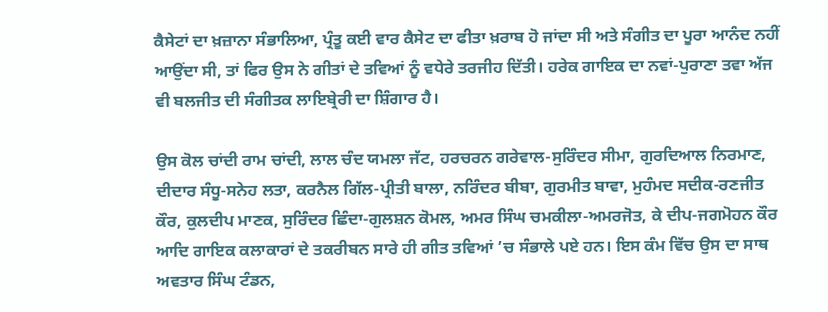ਕੈਸੇਟਾਂ ਦਾ ਖ਼ਜ਼ਾਨਾ ਸੰਭਾਲਿਆ, ਪ੍ਰੰਤੂ ਕਈ ਵਾਰ ਕੈਸੇਟ ਦਾ ਫੀਤਾ ਖ਼ਰਾਬ ਹੋ ਜਾਂਦਾ ਸੀ ਅਤੇ ਸੰਗੀਤ ਦਾ ਪੂਰਾ ਆਨੰਦ ਨਹੀਂ ਆਉਂਦਾ ਸੀ, ਤਾਂ ਫਿਰ ਉਸ ਨੇ ਗੀਤਾਂ ਦੇ ਤਵਿਆਂ ਨੂੰ ਵਧੇਰੇ ਤਰਜੀਹ ਦਿੱਤੀ। ਹਰੇਕ ਗਾਇਕ ਦਾ ਨਵਾਂ-ਪੁਰਾਣਾ ਤਵਾ ਅੱਜ ਵੀ ਬਲਜੀਤ ਦੀ ਸੰਗੀਤਕ ਲਾਇਬ੍ਰੇਰੀ ਦਾ ਸ਼ਿੰਗਾਰ ਹੈ।

ਉਸ ਕੋਲ ਚਾਂਦੀ ਰਾਮ ਚਾਂਦੀ, ਲਾਲ ਚੰਦ ਯਮਲਾ ਜੱਟ, ਹਰਚਰਨ ਗਰੇਵਾਲ-ਸੁਰਿੰਦਰ ਸੀਮਾ, ਗੁਰਦਿਆਲ ਨਿਰਮਾਣ, ਦੀਦਾਰ ਸੰਧੂ-ਸਨੇਹ ਲਤਾ, ਕਰਨੈਲ ਗਿੱਲ-ਪ੍ਰੀਤੀ ਬਾਲਾ, ਨਰਿੰਦਰ ਬੀਬਾ, ਗੁਰਮੀਤ ਬਾਵਾ, ਮੁਹੰਮਦ ਸਦੀਕ-ਰਣਜੀਤ ਕੌਰ, ਕੁਲਦੀਪ ਮਾਣਕ, ਸੁਰਿੰਦਰ ਛਿੰਦਾ-ਗੁਲਸ਼ਨ ਕੋਮਲ, ਅਮਰ ਸਿੰਘ ਚਮਕੀਲਾ-ਅਮਰਜੋਤ, ਕੇ ਦੀਪ-ਜਗਮੋਹਨ ਕੌਰ ਆਦਿ ਗਾਇਕ ਕਲਾਕਾਰਾਂ ਦੇ ਤਕਰੀਬਨ ਸਾਰੇ ਹੀ ਗੀਤ ਤਵਿਆਂ ’ਚ ਸੰਭਾਲੇ ਪਏ ਹਨ। ਇਸ ਕੰਮ ਵਿੱਚ ਉਸ ਦਾ ਸਾਥ ਅਵਤਾਰ ਸਿੰਘ ਟੰਡਨ,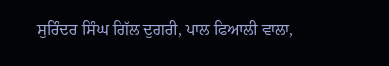ਸੁਰਿੰਦਰ ਸਿੰਘ ਗਿੱਲ ਦੁਗਰੀ, ਪਾਲ ਫਿਆਲੀ ਵਾਲਾ,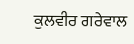ਕੁਲਵੀਰ ਗਰੇਵਾਲ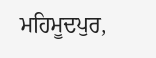ਮਹਿਮੂਦਪੁਰ,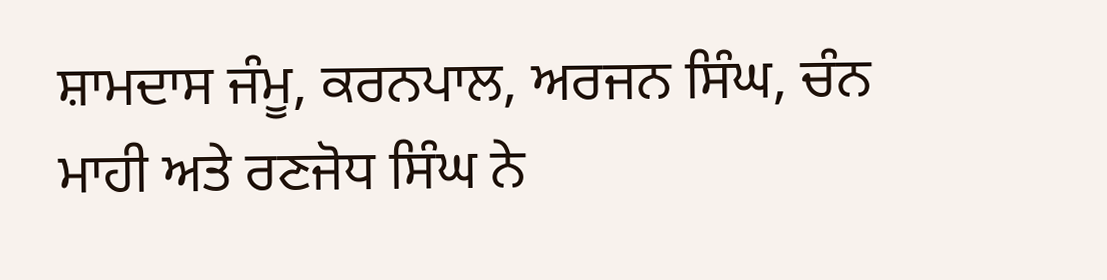ਸ਼ਾਮਦਾਸ ਜੰਮੂ, ਕਰਨਪਾਲ, ਅਰਜਨ ਸਿੰਘ, ਚੰਨ ਮਾਹੀ ਅਤੇ ਰਣਜੋਧ ਸਿੰਘ ਨੇ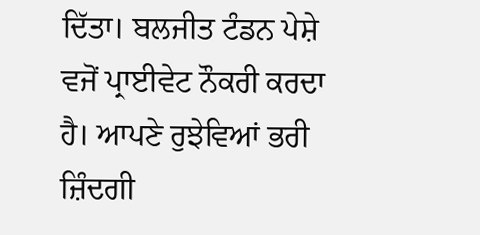ਦਿੱਤਾ। ਬਲਜੀਤ ਟੰਡਨ ਪੇਸ਼ੇ ਵਜੋਂ ਪ੍ਰਾਈਵੇਟ ਨੌਕਰੀ ਕਰਦਾ ਹੈ। ਆਪਣੇ ਰੁਝੇਵਿਆਂ ਭਰੀ ਜ਼ਿੰਦਗੀ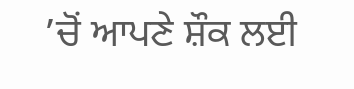’ਚੋਂ ਆਪਣੇ ਸ਼ੌਕ ਲਈ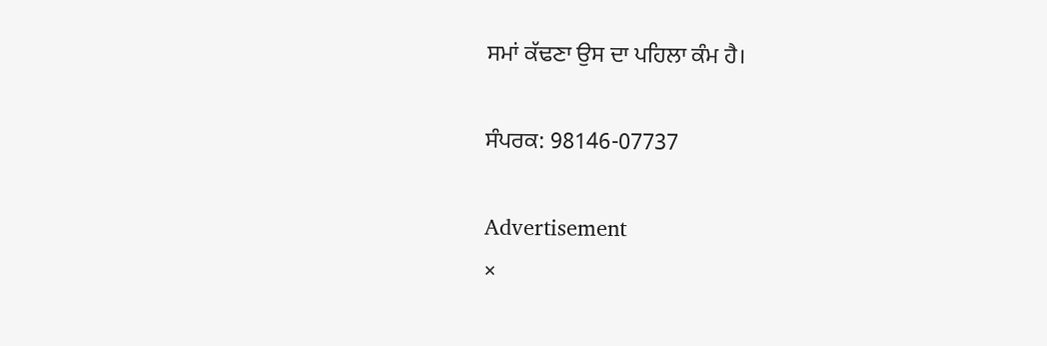ਸਮਾਂ ਕੱਢਣਾ ਉਸ ਦਾ ਪਹਿਲਾ ਕੰਮ ਹੈ।

ਸੰਪਰਕ: 98146-07737

Advertisement
×